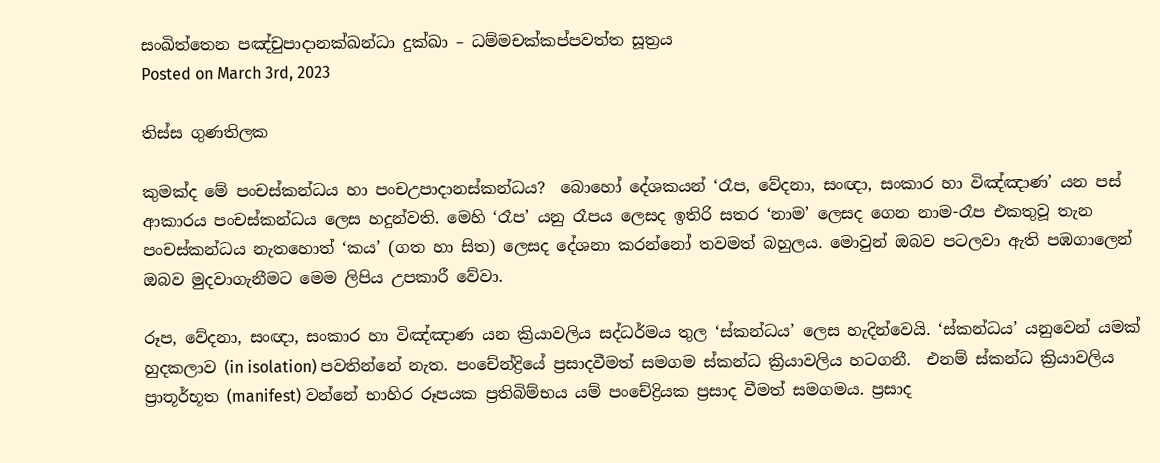සංඛිත්තෙන පඤ්චුපාදානක්ඛන්ධා දුක්ඛා – ධම්මචක්කප්පවත්ත සූත්‍රය
Posted on March 3rd, 2023

තිස්ස ගුණතිලක

කුමක්ද මේ පංචස්කන්ධය හා පංචඋපාදානස්කන්ධය?  බොහෝ දේශකයන් ‘රෑප, වේදනා, සංඥා, සංකාර හා විඤ්ඤාණ’ යන පස් ආකාරය පංචස්කන්ධය ලෙස හදුන්වති. මෙහි ‘රෑප’ යනු රෑපය ලෙසද ඉතිරි සතර ‘නාම’ ලෙසද ගෙන නාම-රෑප එකතුවූ තැන පංචස්කන්ධය නැතහොත් ‘කය’ (ගත හා සිත) ලෙසද දේශනා කරන්නෝ තවමත් බහුලය. මොවුන් ඔබව පටලවා ඇති පඹගාලෙන් ඔබව මුදවාගැනීමට මෙම ලිපිය උපකාරී වේවා.

රූප, වේදනා, සංඥා, සංකාර හා විඤ්ඤාණ යන ක්‍රියාවලිය සද්ධර්මය තුල ‘ස්කන්ධය’ ලෙස හැදින්වෙයි. ‘ස්කන්ධය’ යනුවෙන් යමක් හුදකලාව (in isolation) පවතින්නේ නැත. පංචේන්ද්‍රියේ ප්‍රසාදවීමත් සමගම ස්කන්ධ ක්‍රියාවලිය හටගනී.  එනම් ස්කන්ධ ක්‍රියාවලිය ප්‍රාතූර්භූත (manifest) වන්නේ භාහිර රූපයක ප්‍රතිබිම්භය යම් පංචේද්‍රියක ප්‍රසාද වීමත් සමගමය. ප්‍රසාද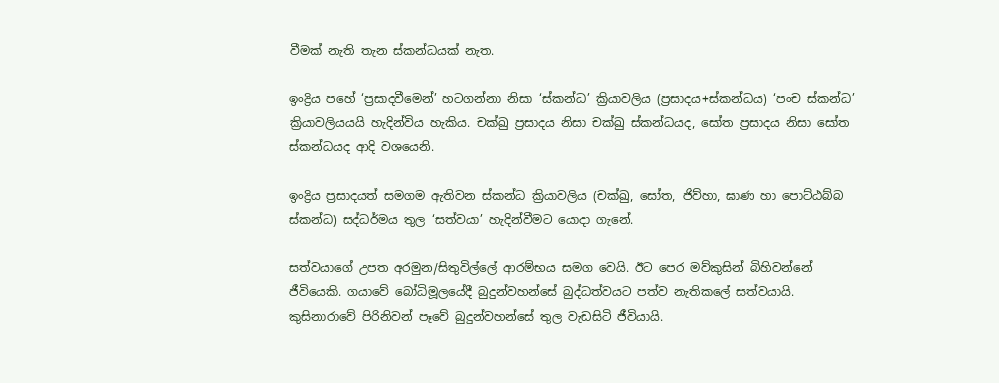වීමක් නැති තැන ස්කන්ධයක් නැත.

ඉංද්‍රිය පහේ ‘ප්‍රසාදවීමෙන්’ හටගන්නා නිසා ‘ස්කන්ධ’ ක්‍රියාවලිය (ප්‍රසාදය+ස්කන්ධය) ‘පංච ස්කන්ධ’ ක්‍රියාවලියයයි හැදින්විය හැකිය. චක්ඛු ප්‍රසාදය නිසා චක්ඛු ස්කන්ධයද, සෝත ප්‍රසාදය නිසා සෝත ස්කන්ධයද ආදි වශයෙනි.

ඉංද්‍රිය ප්‍රසාදයත් සමගම ඇතිවන ස්කන්ධ ක්‍රියාවලිය (චක්ඛු, සෝත, ජිව්හා, ඝාණ හා පොට්ඨබ්බ ස්කන්ධ) සද්ධර්මය තුල ‘සත්වයා’ හැදින්වීමට යොදා ගැනේ.

සත්වයාගේ උපත අරමුන/සිතුවිල්ලේ ආරම්භය සමග වෙයි. ඊට පෙර මව්කුසින් බිහිවන්නේ ජීවියෙකි. ගයාවේ බෝධිමූලයේදී බුදුන්වහන්‍සේ බුද්ධත්වයට පත්ව නැතිකලේ සත්වයායි. කුසිනාරාවේ පිරිනිවන් පෑවේ බුදුන්වහන්‍සේ තුල වැඩසිටි ජීවියායි.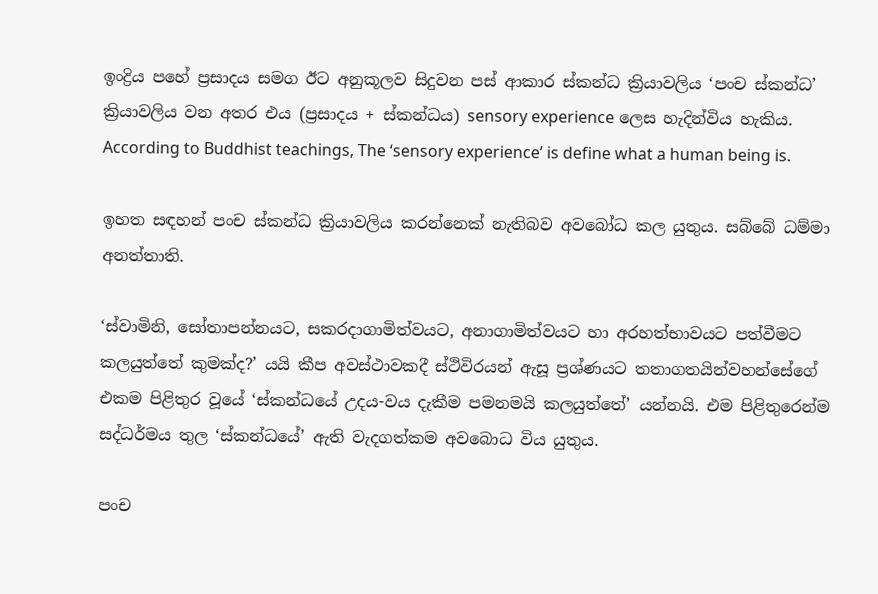ඉංද්‍රිය පහේ ප්‍රසාදය සමග ඊට අනුකූලව සිදුවන පස් ආකාර ස්කන්ධ ක්‍රියාවලිය ‘පංච ස්කන්ධ’ ක්‍රියාවලිය වන අතර එය (ප්‍රසාදය + ස්කන්ධය) sensory experience ලෙස හැදින්විය හැකිය.  According to Buddhist teachings, The ‘sensory experience’ is define what a human being is.

ඉහත සඳහන් පංච ස්කන්ධ ක්‍රියාවලිය කරන්නෙක් නැතිබව අවබෝධ කල යුතුය. සබ්බේ ධම්මා අනත්තාති.

‘ස්වාමිනි, සෝතාපන්නයට, සකරදාගාමිත්වයට, අනාගාමිත්වයට හා අරහත්භාවයට පත්වීමට කලයුත්තේ කුමක්ද?’ යයි කීප අවස්ථාවකදී ස්ථිවිරයන් ඇසූ ප්‍රශ්ණයට තතාගතයින්වහන්සේගේ එකම පිළිතුර වූයේ ‘ස්කන්ධයේ උදය-වය දැකීම පමනමයි කලයුත්තේ’ යන්නයි. එම පිළිතුරෙන්ම සද්ධර්මය තුල ‘ස්කන්ධයේ’ ඇති වැදගත්කම අවබොධ විය යුතුය.

පංච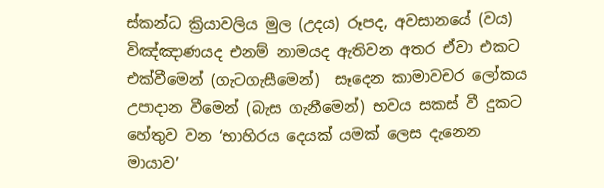ස්කන්ධ ක්‍රියාවලිය මුල (උදය) රූපද, අවසානයේ (වය) විඤ්ඤාණයද එනම් නාමයද ඇතිවන අතර ඒවා එකට එක්වීමෙන් (ගැටගැසීමෙන්)  සෑදෙන කාමාවචර ලෝකය උපාදාන වීමෙන් (බැස ගැනීමෙන්) භවය සකස් වී දුකට හේතුව වන ‘භාහිරය දෙයක් යමක් ලෙස දැනෙන මායාව’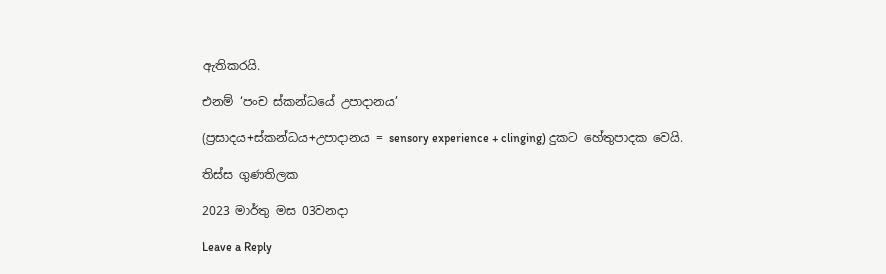ඇතිකරයි.

එනම් ‘පංච ස්කන්ධයේ උපාදානය’

(ප්‍රසාදය+ස්කන්ධය+උපාදානය = sensory experience + clinging) දුකට හේතුපාදක වෙයි.

තිස්ස ගුණතිලක

2023 මාර්තු මස 03වනදා

Leave a Reply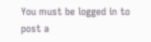You must be logged in to post a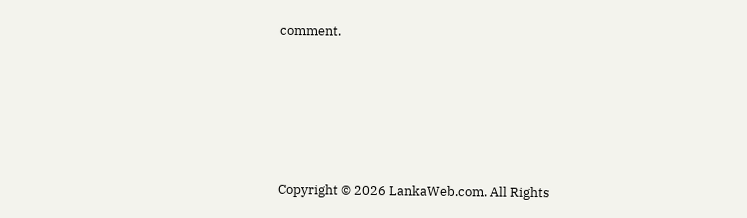comment.






Copyright © 2026 LankaWeb.com. All Rights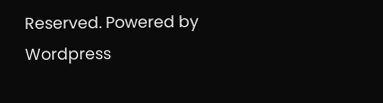Reserved. Powered by Wordpress